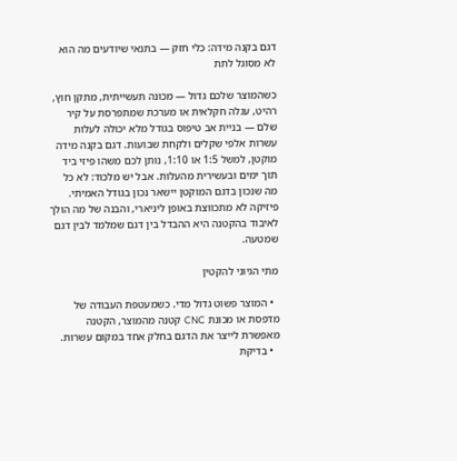דגם בקנה מידה: כלי חזק — בתנאי שיודעים מה הוא לא מסוגל לתת

כשהמוצר שלכם גדול — מכונה תעשייתית, מתקן חוץ, רהיט, עגלה חקלאית או מערכת שמתפרסת על קיר שלם — בניית אב טיפוס בגודל מלא יכולה לעלות עשרות אלפי שקלים ולקחת שבועות. דגם בקנה מידה מוקטן, למשל 1:5 או 1:10, נותן לכם משהו פיזי ביד תוך ימים ובעשירית מהעלות. אבל יש מלכוד: לא כל מה שנכון בדגם המוקטן יישאר נכון בגודל האמיתי. פיזיקה לא מתכווצת באופן ליניארי, והבנה של מה הולך לאיבוד בהקטנה היא ההבדל בין דגם שמלמד לבין דגם שמטעה.

מתי הגיוני להקטין

  • המוצר פשוט גדול מדי. כשמעטפת העבודה של מדפסת או מכונת CNC קטנה מהמוצר, הקטנה מאפשרת לייצר את הדגם בחלק אחד במקום עשרות.
  • בדיקת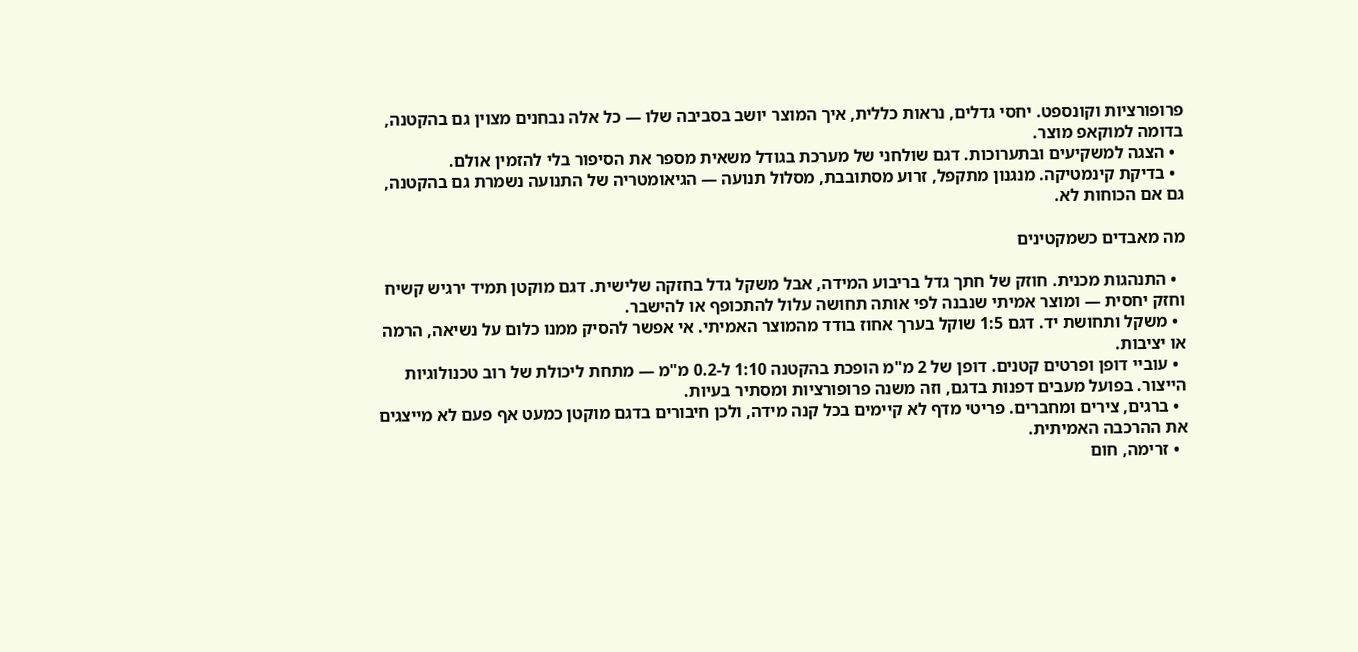פרופורציות וקונספט. יחסי גדלים, נראות כללית, איך המוצר יושב בסביבה שלו — כל אלה נבחנים מצוין גם בהקטנה, בדומה למוקאפ מוצר.
  • הצגה למשקיעים ובתערוכות. דגם שולחני של מערכת בגודל משאית מספר את הסיפור בלי להזמין אולם.
  • בדיקת קינמטיקה. מנגנון מתקפל, זרוע מסתובבת, מסלול תנועה — הגיאומטריה של התנועה נשמרת גם בהקטנה, גם אם הכוחות לא.

מה מאבדים כשמקטינים

  • התנהגות מכנית. חוזק של חתך גדל בריבוע המידה, אבל משקל גדל בחזקה שלישית. דגם מוקטן תמיד ירגיש קשיח וחזק יחסית — ומוצר אמיתי שנבנה לפי אותה תחושה עלול להתכופף או להישבר.
  • משקל ותחושת יד. דגם 1:5 שוקל בערך אחוז בודד מהמוצר האמיתי. אי אפשר להסיק ממנו כלום על נשיאה, הרמה או יציבות.
  • עוביי דופן ופרטים קטנים. דופן של 2 מ"מ הופכת בהקטנה 1:10 ל-0.2 מ"מ — מתחת ליכולת של רוב טכנולוגיות הייצור. בפועל מעבים דפנות בדגם, וזה משנה פרופורציות ומסתיר בעיות.
  • ברגים, צירים ומחברים. פריטי מדף לא קיימים בכל קנה מידה, ולכן חיבורים בדגם מוקטן כמעט אף פעם לא מייצגים את ההרכבה האמיתית.
  • זרימה, חום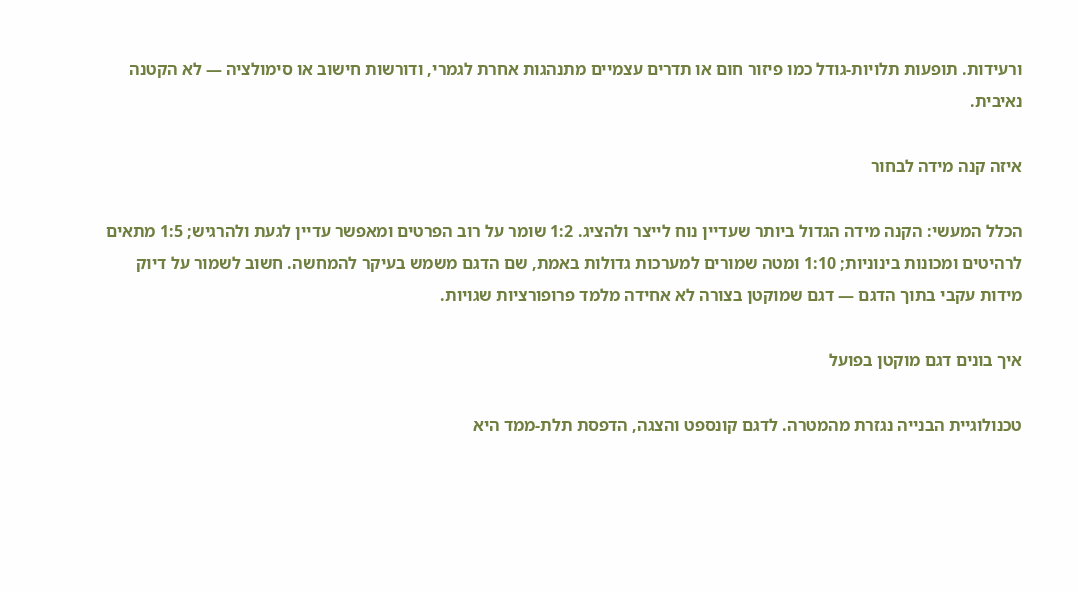ורעידות. תופעות תלויות-גודל כמו פיזור חום או תדרים עצמיים מתנהגות אחרת לגמרי, ודורשות חישוב או סימולציה — לא הקטנה נאיבית.

איזה קנה מידה לבחור

הכלל המעשי: הקנה מידה הגדול ביותר שעדיין נוח לייצר ולהציג. 1:2 שומר על רוב הפרטים ומאפשר עדיין לגעת ולהרגיש; 1:5 מתאים לרהיטים ומכונות בינוניות; 1:10 ומטה שמורים למערכות גדולות באמת, שם הדגם משמש בעיקר להמחשה. חשוב לשמור על דיוק מידות עקבי בתוך הדגם — דגם שמוקטן בצורה לא אחידה מלמד פרופורציות שגויות.

איך בונים דגם מוקטן בפועל

טכנולוגיית הבנייה נגזרת מהמטרה. לדגם קונספט והצגה, הדפסת תלת-ממד היא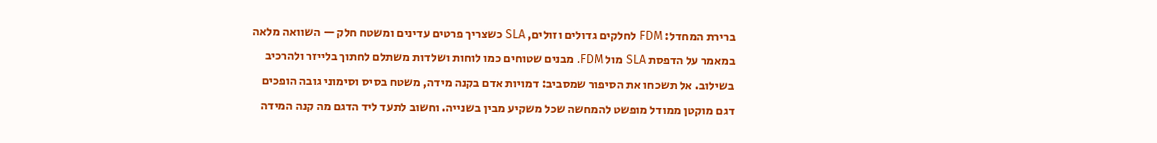ברירת המחדל: FDM לחלקים גדולים וזולים, SLA כשצריך פרטים עדינים ומשטח חלק — השוואה מלאה במאמר על הדפסת SLA מול FDM. מבנים שטוחים כמו לוחות ושלדות משתלם לחתוך בלייזר ולהרכיב בשילוב. אל תשכחו את הסיפור שמסביב: דמויות אדם בקנה מידה, משטח בסיס וסימוני גובה הופכים דגם מוקטן ממודל מופשט להמחשה שכל משקיע מבין בשנייה. וחשוב לתעד ליד הדגם מה קנה המידה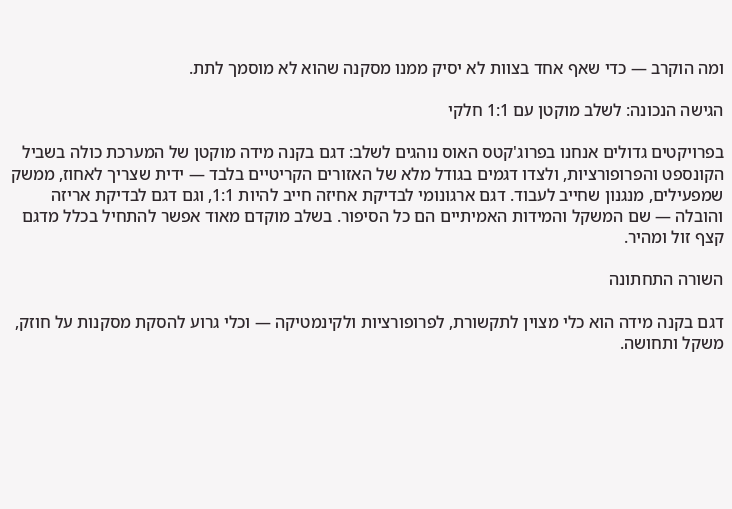ומה הוקרב — כדי שאף אחד בצוות לא יסיק ממנו מסקנה שהוא לא מוסמך לתת.

הגישה הנכונה: לשלב מוקטן עם 1:1 חלקי

בפרויקטים גדולים אנחנו בפרוג'קטס האוס נוהגים לשלב: דגם בקנה מידה מוקטן של המערכת כולה בשביל הקונספט והפרופורציות, ולצדו דגמים בגודל מלא של האזורים הקריטיים בלבד — ידית שצריך לאחוז, ממשק שמפעילים, מנגנון שחייב לעבוד. דגם ארגונומי לבדיקת אחיזה חייב להיות 1:1, וגם דגם לבדיקת אריזה והובלה — שם המשקל והמידות האמיתיים הם כל הסיפור. בשלב מוקדם מאוד אפשר להתחיל בכלל מדגם קצף זול ומהיר.

השורה התחתונה

דגם בקנה מידה הוא כלי מצוין לתקשורת, לפרופורציות ולקינמטיקה — וכלי גרוע להסקת מסקנות על חוזק, משקל ותחושה.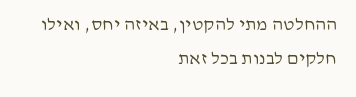ההחלטה מתי להקטין, באיזה יחס, ואילו חלקים לבנות בכל זאת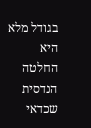בגודל מלא היא החלטה הנדסית שכדאי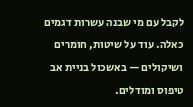לקבל עם מי שבנה עשרות דגמים כאלה. עוד על שיטות, חומרים ושיקולים — באשכול בניית אב טיפוס ומודלים.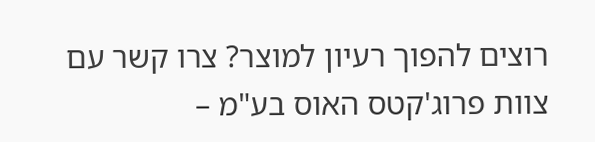רוצים להפוך רעיון למוצר? צרו קשר עם צוות פרוג'קטס האוס בע"מ –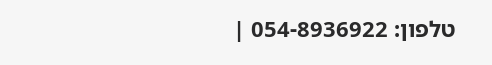טלפון: 054-8936922 |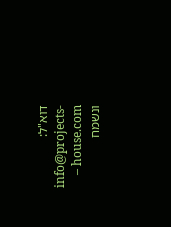דוא"ל: info@projects-house.com – ונשמח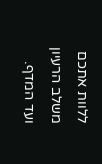ללוות אתכם משלב הרעיון ועד המדף.